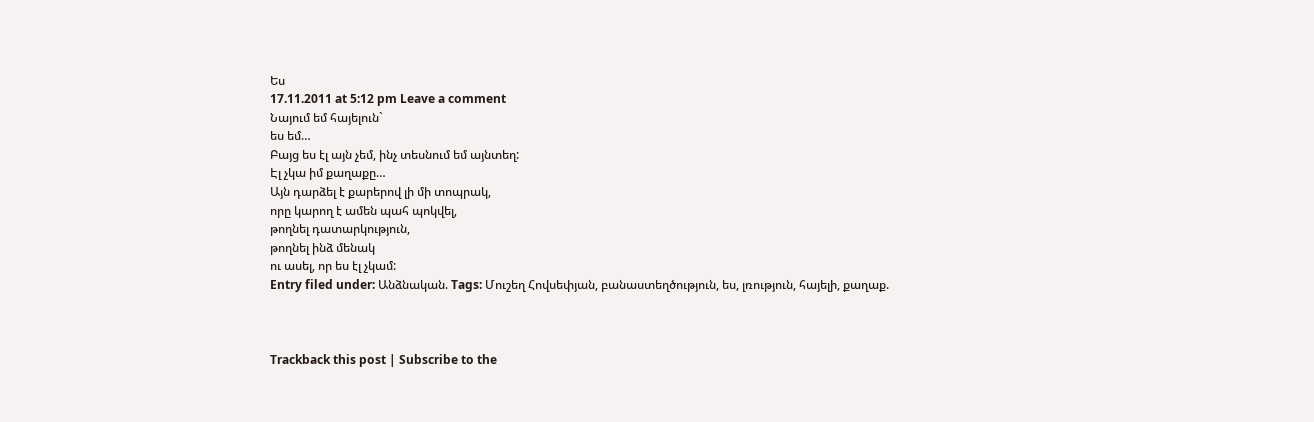Ես
17.11.2011 at 5:12 pm Leave a comment
Նայում եմ հայելուն`
ես եմ…
Բայց ես էլ այն չեմ, ինչ տեսնում եմ այնտեղ:
Էլ չկա իմ քաղաքը…
Այն դարձել է քարերով լի մի տոպրակ,
որը կարող է ամեն պահ պոկվել,
թողնել դատարկություն,
թողնել ինձ մենակ
ու ասել, որ ես էլ չկամ:
Entry filed under: Անձնական. Tags: Մուշեղ Հովսեփյան, բանաստեղծություն, ես, լռություն, հայելի, քաղաք.



Trackback this post | Subscribe to the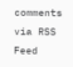comments via RSS Feed